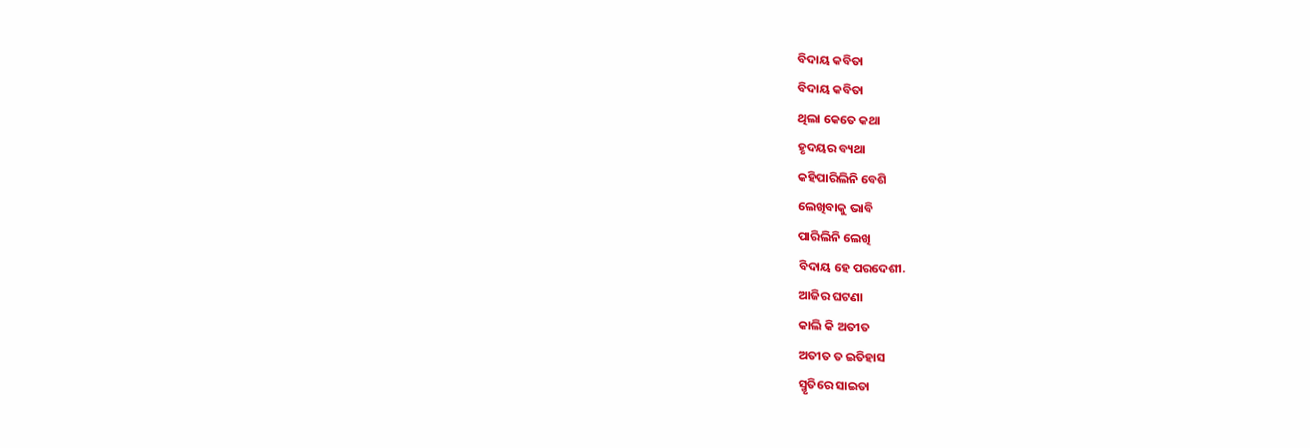ବିଦାୟ କବିତା
ବିଦାୟ କବିତା
ଥିଲା କେତେ କଥା
ହୃଦୟର ବ୍ୟଥା
କହିପାରିଲିନି ବେଶି
ଲେଖିବାକୁ ଭାବି
ପାରିଲିନି ଲେଖି
ବିଦାୟ ହେ ପରଦେଶୀ.
ଆଜିର ଘଟଣା
କାଲି କି ଅତୀତ
ଅତୀତ ତ ଇତିହାସ
ସ୍ମୃତିରେ ସାଇତା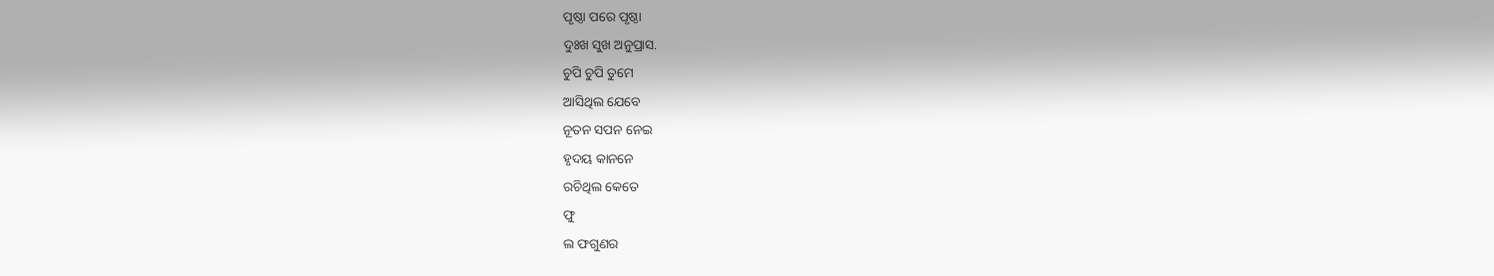ପୃଷ୍ଠା ପରେ ପୃଷ୍ଠା
ଦୁଃଖ ସୁଖ ଅନୁପ୍ରାସ.
ଚୁପି ଚୁପି ତୁମେ
ଆସିଥିଲ ଯେବେ
ନୂତନ ସପନ ନେଇ
ହୃଦୟ କାନନେ
ରଚିଥିଲ କେତେ
ଫୁ
ଲ ଫଗୁଣର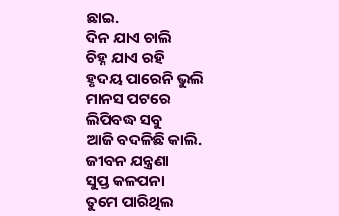ଛାଇ.
ଦିନ ଯାଏ ଚାଲି
ଚିହ୍ନ ଯାଏ ରହି
ହୃଦୟ ପାରେନି ଭୁଲି
ମାନସ ପଟରେ
ଲିପିବଦ୍ଧ ସବୁ
ଆଜି ବଦଳିଛି କାଲି.
ଜୀବନ ଯନ୍ତ୍ରଣା
ସୁପ୍ତ କଳପନା
ତୁମେ ପାରିଥିଲ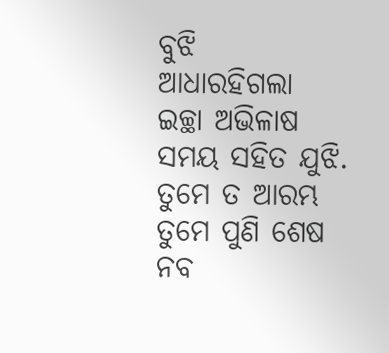ବୁଝି
ଆଧାରହିଗଲା
ଇଚ୍ଛା ଅଭିଳାଷ
ସମୟ ସହିତ ଯୁଝି.
ତୁମେ ତ ଆରମ୍ଭ
ତୁମେ ପୁଣି ଶେଷ
ନବ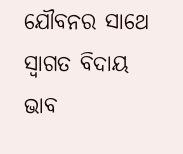ଯୌବନର ସାଥେ
ସ୍ୱାଗତ ବିଦାୟ
ଭାବ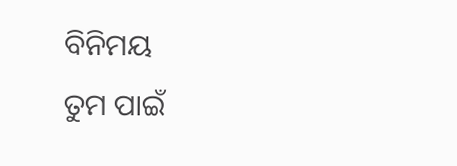ବିନିମୟ
ତୁମ ପାଇଁ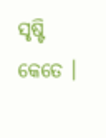ସୃଷ୍ଟି କେତେ ।